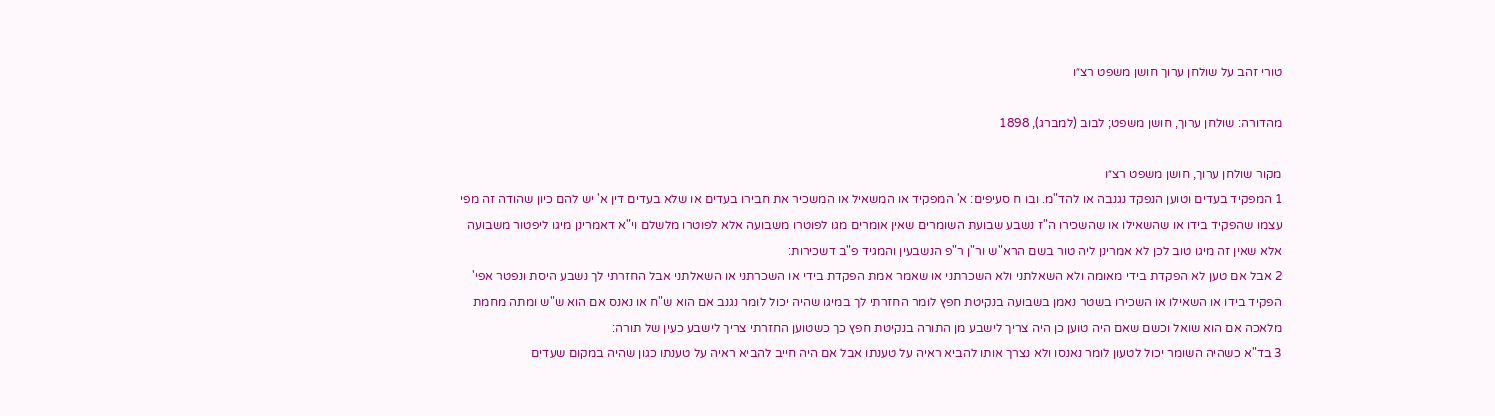טורי זהב על שולחן ערוך חושן משפט רצ״ו

מהדורה: שולחן ערוך, חושן משפט; לבוב (למברג), 1898

מקור שולחן ערוך, חושן משפט רצ״ו
1 המפקיד בעדים וטוען הנפקד נגנבה או להד"מ. ובו ח סעיפים: א' המפקיד או המשאיל או המשכיר את חבירו בעדים או שלא בעדים דין א' יש להם כיון שהודה זה מפי עצמו שהפקיד בידו או שהשאילו או שהשכירו ה"ז נשבע שבועת השומרים שאין אומרים מגו לפוטרו משבועה אלא לפוטרו מלשלם וי"א דאמרינן מיגו ליפטור משבועה אלא שאין זה מיגו טוב לכן לא אמרינן ליה טור בשם הרא"ש ור"ן ר"פ הנשבעין והמגיד פ"ב דשכירות:
2 אבל אם טען לא הפקדת בידי מאומה ולא השאלתני ולא השכרתני או שאמר אמת הפקדת בידי או השכרתני או השאלתני אבל החזרתי לך נשבע היסת ונפטר אפי' הפקיד בידו או השאילו או השכירו בשטר נאמן בשבועה בנקיטת חפץ לומר החזרתי לך במיגו שהיה יכול לומר נגנב אם הוא ש"ח או נאנס אם הוא ש"ש ומתה מחמת מלאכה אם הוא שואל וכשם שאם היה טוען כן היה צריך לישבע מן התורה בנקיטת חפץ כך כשטוען החזרתי צריך לישבע כעין של תורה:
3 בד"א כשהיה השומר יכול לטעון לומר נאנסו ולא נצרך אותו להביא ראיה על טענתו אבל אם היה חייב להביא ראיה על טענתו כגון שהיה במקום שעדים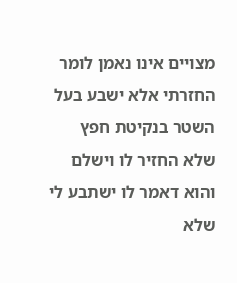מצויים אינו נאמן לומר החזרתי אלא ישבע בעל השטר בנקיטת חפץ שלא החזיר לו וישלם והוא דאמר לו ישתבע לי שלא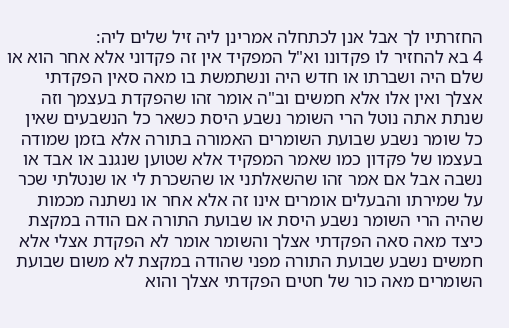החזרתיו לך אבל אנן לכתחלה אמרינן ליה זיל שלים ליה:
4 בא להחזיר לו פקדונו וא"ל המפקיד אין זה פקדוני אלא אחר הוא או שלם היה ושברתו או חדש היה ונשתמשת בו מאה סאין הפקדתי אצלך ואין אלו אלא חמשים וב"ה אומר זהו שהפקדת בעצמך וזה שנתת אתה נוטל הרי השומר נשבע היסת כשאר כל הנשבעים שאין כל שומר נשבע שבועת השומרים האמורה בתורה אלא בזמן שמודה בעצמו של פקדון כמו שאמר המפקיד אלא שטוען שנגנב או אבד או נשבה אבל אם אמר זהו שהשאלתני או שהשכרת לי או שנטלתי שכר על שמירתו והבעלים אומרים אינו זה אלא אחר או נשתנה מכמות שהיה הרי השומר נשבע היסת או שבועת התורה אם הודה במקצת כיצד מאה סאה הפקדתי אצלך והשומר אומר לא הפקדת אצלי אלא חמשים נשבע שבועת התורה מפני שהודה במקצת לא משום שבועת השומרים מאה כור של חטים הפקדתי אצלך והוא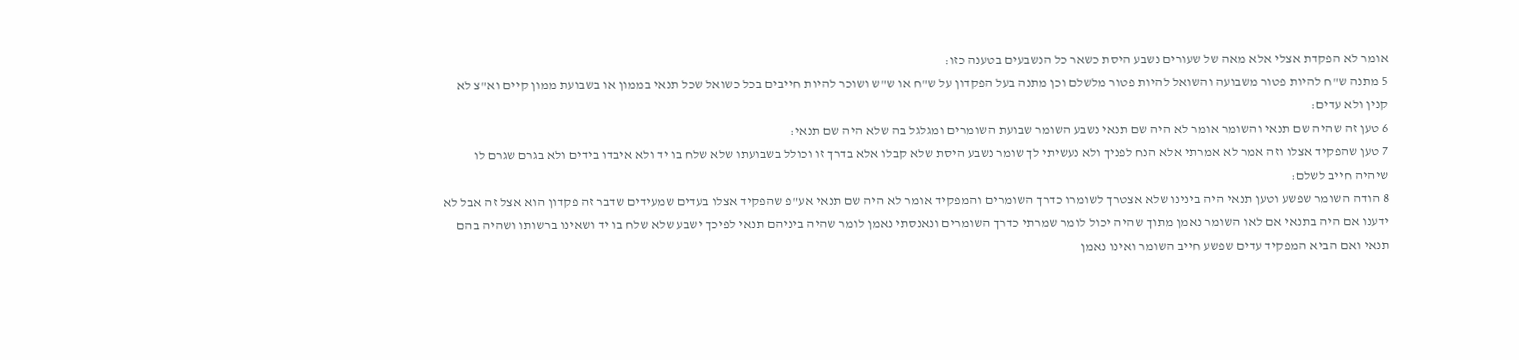אומר לא הפקדת אצלי אלא מאה של שעורים נשבע היסת כשאר כל הנשבעים בטענה כזו:
5 מתנה ש"ח להיות פטור משבועה והשואל להיות פטור מלשלם וכן מתנה בעל הפקדון על ש"ח או ש"ש ושוכר להיות חייבים בכל כשואל שכל תנאי בממון או בשבועת ממון קיים וא"צ לא קנין ולא עדים:
6 טען זה שהיה שם תנאי והשומר אומר לא היה שם תנאי נשבע השומר שבועת השומרים ומגלגל בה שלא היה שם תנאי:
7 טען שהפקיד אצלו וזה אמר לא אמרתי אלא הנח לפניך ולא נעשיתי לך שומר נשבע היסת שלא קבלו אלא בדרך זו וכולל בשבועתו שלא שלח בו יד ולא איבדו בידים ולא בגרם שגרם לו שיהיה חייב לשלם:
8 הודה השומר שפשע וטען תנאי היה בינינו שלא אצטרך לשומרו כדרך השומרים והמפקיד אומר לא היה שם תנאי אע"פ שהפקיד אצלו בעדים שמעידים שדבר זה פקדון הוא אצל זה אבל לא ידענו אם היה בתנאי אם לאו השומר נאמן מתוך שהיה יכול לומר שמרתי כדרך השומרים ונאנסתי נאמן לומר שהיה ביניהם תנאי לפיכך ישבע שלא שלח בו יד ושאינו ברשותו ושהיה בהם תנאי ואם הביא המפקיד עדים שפשע חייב השומר ואינו נאמן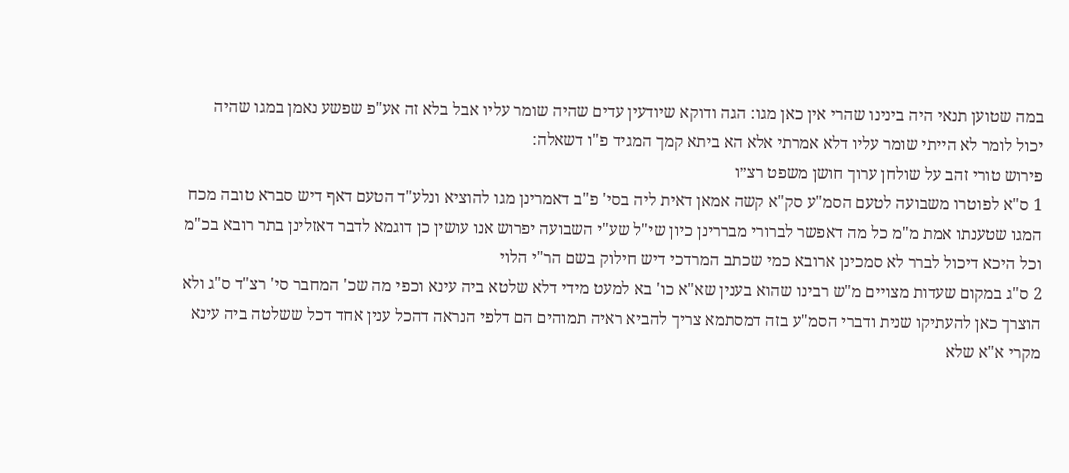במה שטוען תנאי היה בינינו שהרי אין כאן מגו: הגה ודוקא שיודעין עדים שהיה שומר עליו אבל בלא זה אע"פ שפשע נאמן במגו שהיה יכול לומר לא הייתי שומר עליו דלא אמרתי אלא הא ביתא קמך המגיד פ"ו דשאלה:
פירוש טורי זהב על שולחן ערוך חושן משפט רצ״ו
1 ס"א לפוטרו משבועה לטעם הסמ"ע סק"א קשה אמאן דאית ליה בסי' פ"ב דאמרינן מגו להוציא ונלע"ד הטעם דאף דיש סברא טובה מכח המגו שטענתו אמת מ"מ כל מה דאפשר לברורי מבררינן כיון שי"ל שע"י השבועה יפרוש אנו עושין כן דוגמא לדבר דאזלינן בתר רובא בכ"מ וכל היכא דיכול לברר לא סמכינן ארובא כמי שכתב המרדכי דיש חילוק בשם הר"י הלוי
2 ס"ג במקום שעדות מצויים מ"ש רבינו שהוא בענין שא"א כו' בא למעט מידי דלא שלטא ביה עינא וכפי מה שכ' המחבר סי' רצ"ד ס"ג ולא הוצרך כאן להעתיקו שנית ודברי הסמ"ע בזה דמסתמא צריך להביא ראיה תמוהים הם דלפי הנראה דהכל ענין אחד דכל ששלטה ביה עינא מקרי א"א שלא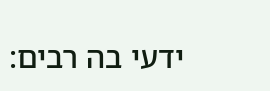ידעי בה רבים: